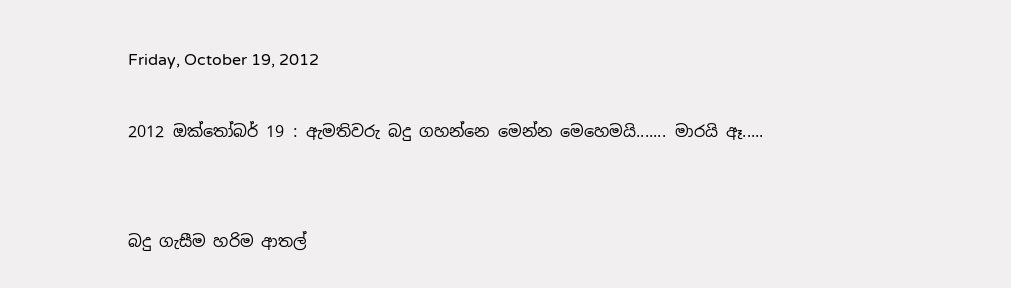Friday, October 19, 2012

2012 ඔක්තෝබර් 19 : ඇමතිවරු බදු ගහන්නෙ මෙන්න මෙහෙමයි....... මාරයි ඈ.....


බදු ගැසීම හරිම ආතල්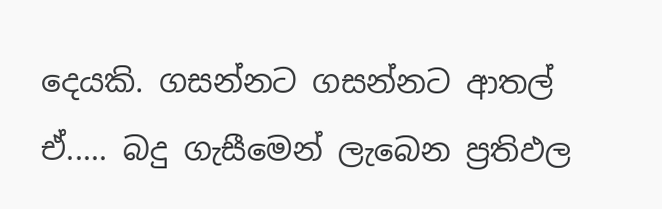දෙයකි. ගසන්නට ගසන්නට ආතල් ඒ..... බදු ගැසීමෙන් ලැබෙන ප්‍රතිඵල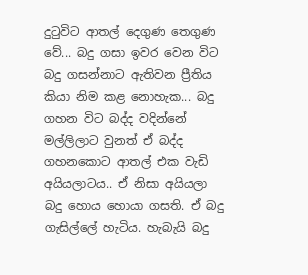දුටුවිට ආතල් දෙගුණ තෙගුණ වේ... බදු ගසා ඉවර වෙන විට බදු ගසන්නාට ඇතිවන ප්‍රීතිය කියා නිම කළ නොහැක... බදු ගහන විට බද්ද වදින්නේ මල්ලිලාට වුනත් ඒ බද්ද ගහනකොට ආතල් එක වැඩි අයියලාටය.. ඒ නිසා අයියලා බදු හොය හොයා ගසති. ඒ බදු ගැසිල්ලේ හැටිය. හැබැයි බදු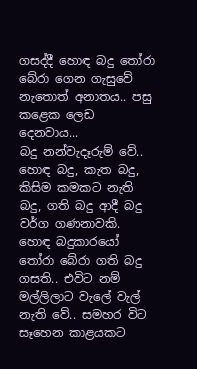ගසද්දී හොඳ බදු තෝරා බේරා ගෙන ගැසුවේ නැතොත් අනාතය.. පසු කළෙක ලෙඩ දෙනවාය...
බදු නන්වැදෑරුම් වේ.. හොඳ බදු, කැත බදු, කිසිම කමකට නැති බදු, ගති බදු ආදී බදු වර්ග ගණනාවකි. හොඳ බදුකාරයෝ තෝරා බේරා ගති බදු ගසති.. එවිට නම් මල්ලිලාට වැලේ වැල් නැති වේ.. සමහර විට සෑහෙන කාළයකට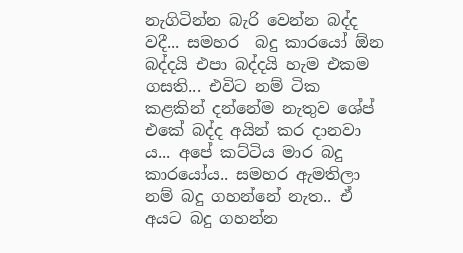නැගිටින්න බැරි වෙන්න බද්ද වදී... සමහර  බදු කාරයෝ ඕන බද්දයි එපා බද්දයි හැම එකම ගසති... එවිට නම් ටික කළකින් දන්නේම නැතුව ශේප් එකේ බද්ද අයින් කර දානවා ය... අපේ කට්ටිය මාර බදු කාරයෝය.. සමහර ඇමතිලා නම් බදු ගහන්නේ නැත.. ඒ අයට බදු ගහන්න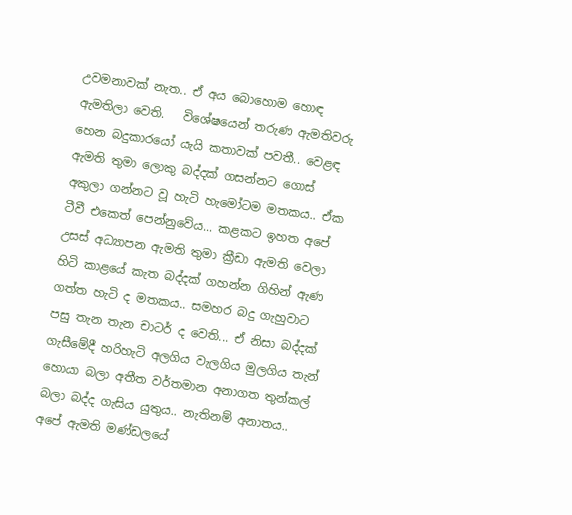උවමනාවක් නැත.. ඒ අය බොහොම හොඳ ඇමතිලා වෙති.   විශේෂයෙන් තරුණ ඇමතිවරු හෙන බදුකාරයෝ යැයි කතාවක් පවතී.. වෙළඳ ඇමති තුමා ලොකු බද්දක් ගසන්නට ගොස් අකුලා ගන්නට වූ හැටි හැමෝටම මතකය.. ඒක ටීවී එකෙත් පෙන්නුවේය... කළකට ඉහත අපේ උසස් අධ්‍යාපන ඇමති තුමා ක්‍රීඩා ඇමති වෙලා හිටි කාළයේ කැත බද්දක් ගහන්න ගිහින් ඇණ ගත්ත හැටි ද මතකය.. සමහර බදු ගැහුවාට පසු තැන තැන චාටර් ද වෙති... ඒ නිසා බද්දක් ගැසීමේදී හරිහැටි අලගිය වැලගිය මුලගිය තැන් හොයා බලා අතීත වර්තමාන අනාගත තුන්කල් බලා බද්ද ගැසිය යුතුය.. නැතිනම් අනාතය..
අපේ ඇමති මණ්ඩලයේ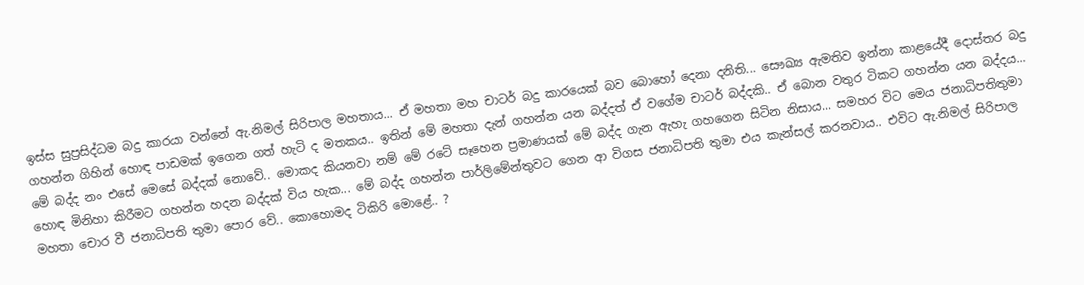ඉස්ස සුප්‍රසිද්ධම බදු කාරයා වන්නේ ඇ.නිමල් සිරිපාල මහතාය... ඒ මහතා මහ චාටර් බදු කාරයෙක් බව බොහෝ දෙනා දනිති... සෞඛ්‍ය ඇමතිව ඉන්නා කාළයේදී දොස්තර බදු ගහන්න ගිහින් හොඳ පාඩමක් ඉගෙන ගත් හැටි ද මතකය.. ඉතින් මේ මහතා දැන් ගහන්න යන බද්දත් ඒ වගේම චාටර් බද්දකි.. ඒ බොන වතුර ටිකට ගහන්න යන බද්දය... මේ බද්ද නං එසේ මෙසේ බද්දක් නොවේ.. මොකද කියනවා නම් මේ රටේ සෑහෙන ප්‍රමාණයක් මේ බද්ද ගැන ඇහැ ගහගෙන සිටින නිසාය... සමහර විට මෙය ජනාධිපතිතුමා හොඳ මිනිහා කිරීමට ගහන්න හදන බද්දක් විය හැක... මේ බද්ද ගහන්න පාර්ලිමේන්තුවට ගෙන ආ විගස ජනාධිපති තුමා එය කැන්සල් කරනවාය.. එවිට ඇ.නිමල් සිරිපාල මහතා චොර වී ජනාධිපති තුමා පොර වේ.. කොහොමද ටිකිරි මොළේ.. ?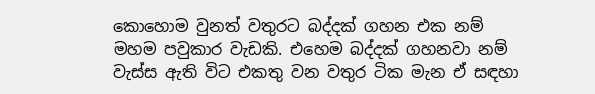කොහොම වුනත් වතුරට බද්දක් ගහන එක නම් මහම පවුකාර වැඩකි. එහෙම බද්දක් ගහනවා නම් වැස්ස ඇති විට එකතු වන වතුර ටික මැන ඒ සඳහා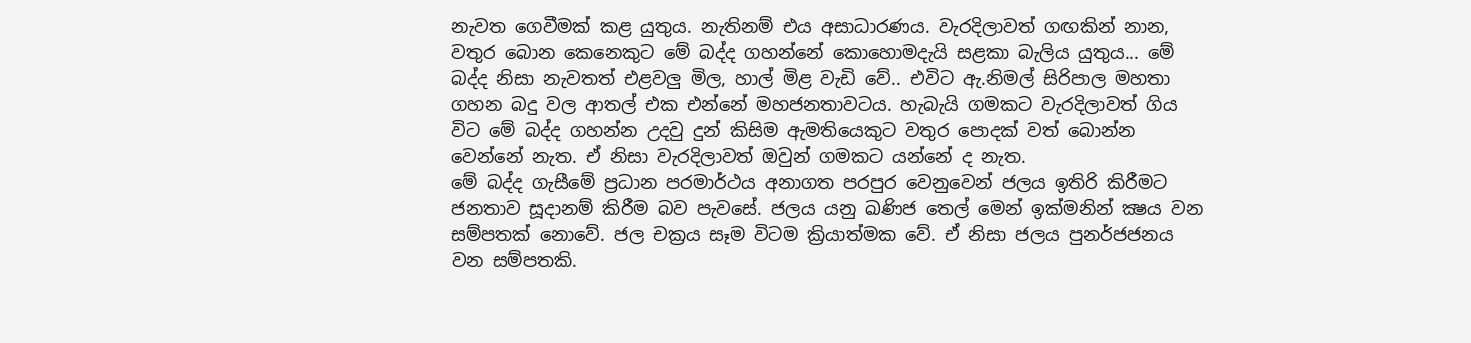නැවත ගෙවීමක් කළ යුතුය. නැතිනම් එය අසාධාරණය. වැරදිලාවත් ගඟකින් නාන, වතුර බොන කෙනෙකුට මේ බද්ද ගහන්නේ කොහොමදැයි සළකා බැලිය යුතුය... මේ බද්ද නිසා නැවතත් එළවලු මිල, හාල් මිළ වැඩි වේ.. එවිට ඇ.නිමල් සිරිපාල මහතා ගහන බදු වල ආතල් එක එන්නේ මහජනතාවටය. හැබැයි ගමකට වැරදිලාවත් ගිය විට මේ බද්ද ගහන්න උදවු දුන් කිසිම ඇමතියෙකුට වතුර පොදක් වත් බොන්න වෙන්නේ නැත. ඒ නිසා වැරදිලාවත් ඔවුන් ගමකට යන්නේ ද නැත.
මේ බද්ද ගැසීමේ ප්‍රධාන පරමාර්ථය අනාගත පරපුර වෙනුවෙන් ජලය ඉතිරි කිරීමට ජනතාව සූදානම් කිරීම බව පැවසේ. ජලය යනු ඛණිජ තෙල් මෙන් ඉක්මනින් ක්‍ෂය වන සම්පතක් නොවේ. ජල චක්‍රය සෑම විටම ක්‍රියාත්මක වේ. ඒ නිසා ජලය පුනර්ජජනය වන සම්පතකි.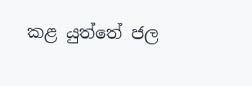කළ යුත්තේ ජල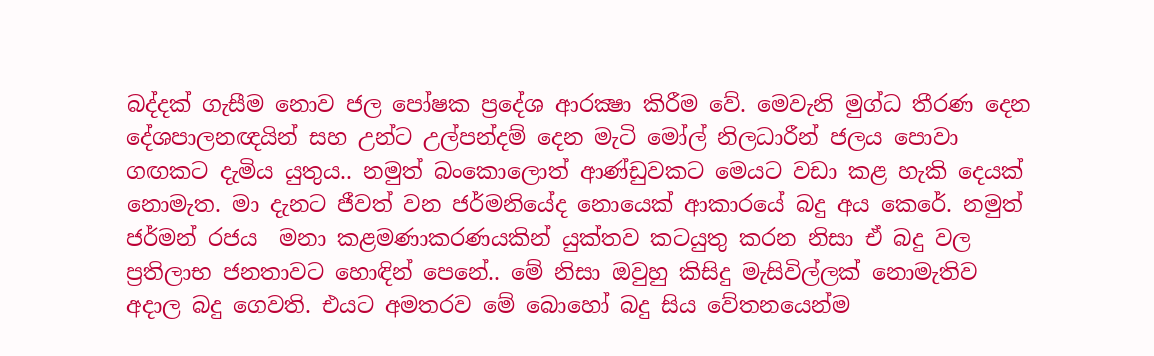බද්දක් ගැසීම නොව ජල පෝෂක ප්‍රදේශ ආරක්‍ෂා කිරීම වේ. මෙවැනි මුග්ධ තීරණ දෙන දේශපාලනඥයින් සහ උන්ට උල්පන්දම් දෙන මැටි මෝල් නිලධාරීන් ජලය පොවා ගඟකට දැමිය යුතුය.. නමුත් බංකොලොත් ආණ්ඩුවකට මෙයට වඩා කළ හැකි දෙයක් නොමැත. මා දැනට ජීවත් වන ජර්මනියේද නොයෙක් ආකාරයේ බදු අය කෙරේ. නමුත් ජර්මන් රජය  මනා කළමණාකරණයකින් යුක්තව කටයුතු කරන නිසා ඒ බදු වල ප්‍රතිලාභ ජනතාවට හොඳින් පෙනේ.. මේ නිසා ඔවුහු කිසිදු මැසිවිල්ලක් නොමැතිව අදාල බදු ගෙවති. එයට අමතරව මේ බොහෝ බදු සිය වේතනයෙන්ම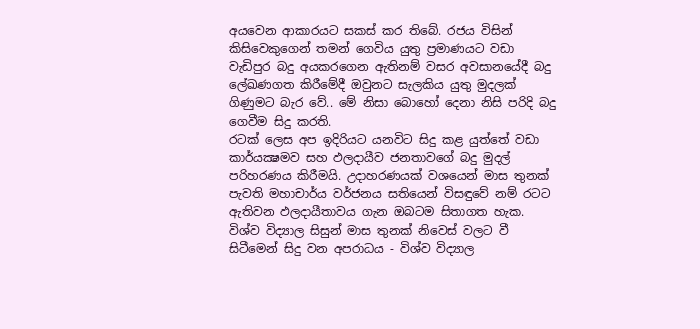අයවෙන ආකාරයට සකස් කර තිබේ. රජය විසින් කිසිවෙකුගෙන් තමන් ගෙවිය යුතු ප්‍රමාණයට වඩා වැඩිපුර බදු අයකරගෙන ඇතිනම් වසර අවසානයේදී බදු ලේඛණගත කිරීමේදී ඔවුනට සැලකිය යුතු මුදලක් ගිණුමට බැර වේ.. මේ නිසා බොහෝ දෙනා නිසි පරිදි බදු ගෙවීම සිදු කරති.
රටක් ලෙස අප ඉදිරියට යනවිට සිදු කළ යුත්තේ වඩා කාර්යක්‍ෂමව සහ ඵලදායීව ජනතාවගේ බදු මුදල් පරිහරණය කිරීමයි. උදාහරණයක් වශයෙන් මාස තුනක් පැවති මහාචාර්ය වර්ජනය සතියෙන් විසඳුවේ නම් රටට ඇතිවන ඵලදායීතාවය ගැන ඔබටම සිතාගත හැක. විශ්ව විද්‍යාල සිසුන් මාස තුනක් නිවෙස් වලට වී සිටීමෙන් සිදු වන අපරාධය - විශ්ව විද්‍යාල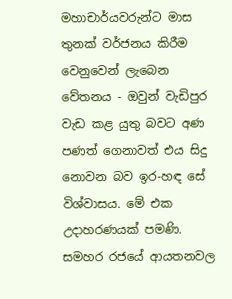මහාචාර්යවරුන්ට මාස තුනක් වර්ජනය කිරීම වෙනුවෙන් ලැබෙන වේතනය - ඔවුන් වැඩිපුර වැඩ කළ යුතු බවට අණ පණත් ගෙනාවත් එය සිදු නොවන බව ඉර-හඳ සේ විශ්වාසය. මේ එක උදාහරණයක් පමණි. සමහර රජයේ ආයතනවල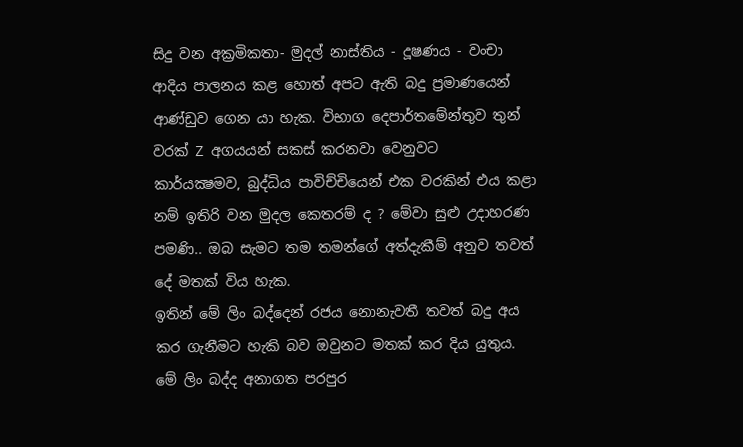සිදු වන අක්‍රමිකතා- මුදල් නාස්තිය - දූෂණය - වංචා ආදිය පාලනය කළ හොත් අපට ඇති බදු ප්‍රමාණයෙන් ආණ්ඩුව ගෙන යා හැක. විභාග දෙපාර්තමේන්තුව තුන් වරක් Z අගයයන් සකස් කරනවා වෙනුවට  කාර්යක්‍ෂමව, බුද්ධිය පාවිච්චියෙන් එක වරකින් එය කළා නම් ඉතිරි වන මුදල කෙතරම් ද ? මේවා සුළු උදාහරණ පමණි.. ඔබ සැමට තම තමන්ගේ අත්දැකීම් අනුව තවත් දේ මතක් විය හැක.
ඉතින් මේ ලිං බද්දෙන් රජය නොනැවතී තවත් බදු අය කර ගැනීමට හැකි බව ඔවුනට මතක් කර දිය යුතුය. මේ ලිං බද්ද අනාගත පරපුර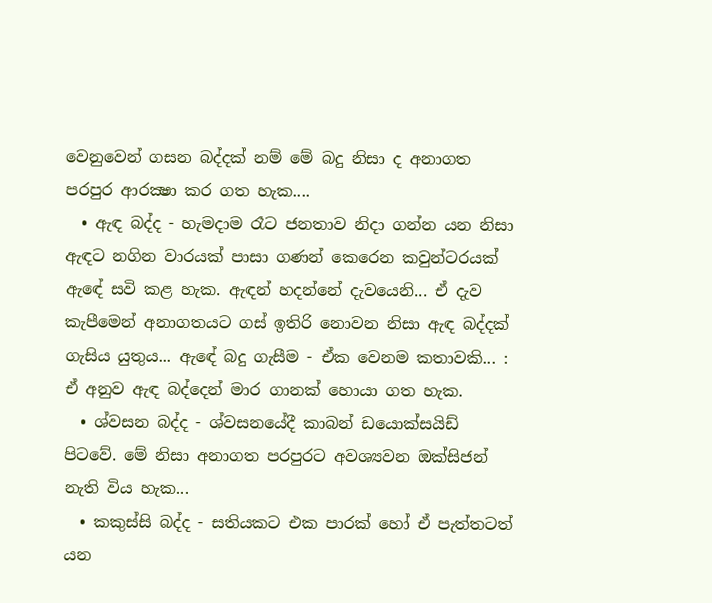වෙනුවෙන් ගසන බද්දක් නම් මේ බදු නිසා ද අනාගත පරපුර ආරක්‍ෂා කර ගත හැක....
  • ඇඳ බද්ද - හැමදාම රෑට ජනතාව නිදා ගන්න යන නිසා ඇඳට නගින වාරයක් පාසා ගණන් කෙරෙන කවුන්ටරයක් ඇඳේ සවි කළ හැක. ඇඳන් හදන්නේ දැවයෙනි... ඒ දැව කැපීමෙන් අනාගතයට ගස් ඉතිරි නොවන නිසා ඇඳ බද්දක් ගැසිය යුතුය... ඇඳේ බදු ගැසීම - ඒක වෙනම කතාවකි... : ඒ අනුව ඇඳ බද්දෙන් මාර ගානක් හොයා ගත හැක.
  • ශ්වසන බද්ද - ශ්වසනයේදී කාබන් ඩයොක්සයිඩ් පිටවේ. මේ නිසා අනාගත පරපුරට අවශ්‍යවන ඔක්සිජන් නැති විය හැක...
  • කකුස්සි බද්ද - සතියකට එක පාරක් හෝ ඒ පැත්තටත් යන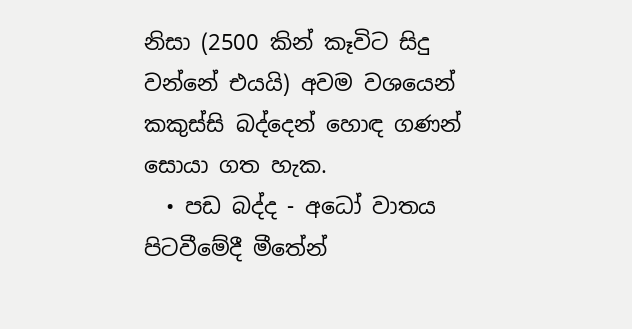නිසා (2500 කින් කෑවිට සිදු වන්නේ එයයි) අවම වශයෙන් කකුස්සි බද්දෙන් හොඳ ගණන් සොයා ගත හැක.
  • පඩ බද්ද - අධෝ වාතය පිටවීමේදී මීතේන්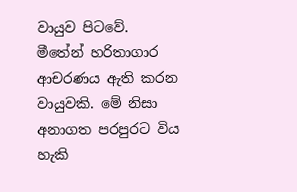වායුව පිටවේ. මීතේන් හරිතාගාර ආචරණය ඇති කරන වායුවකි. මේ නිසා අනාගත පරපුරට විය හැකි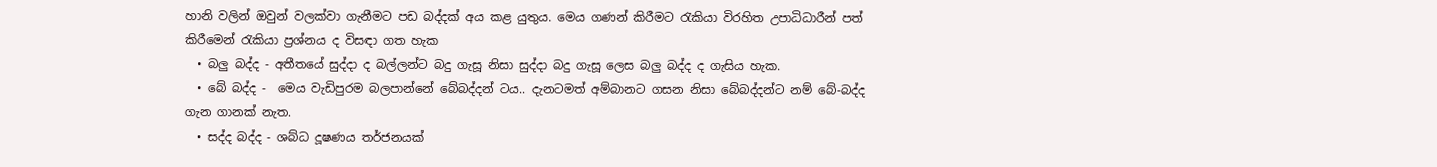හානි වලින් ඔවුන් වලක්වා ගැනීමට පඩ බද්දක් අය කළ යුතුය. මෙය ගණන් කිරීමට රැකියා විරහිත උපාධිධාරීන් පත් කිරීමෙන් රැකියා ප්‍රශ්නය ද විසඳා ගත හැක
  • බලු බද්ද - අතීතයේ සුද්දා ද බල්ලන්ට බදු ගැසූ නිසා සුද්දා බදු ගැසූ ලෙස බලු බද්ද ද ගැසිය හැක.
  • බේ බද්ද -  මෙය වැඩිපුරම බලපාන්නේ බේබද්දන් ටය.. දැනටමත් අම්බානට ගසන නිසා බේබද්දන්ට නම් බේ-බද්ද ගැන ගානක් නැත.
  • සද්ද බද්ද - ශබ්ධ දූෂණය තර්ජනයක්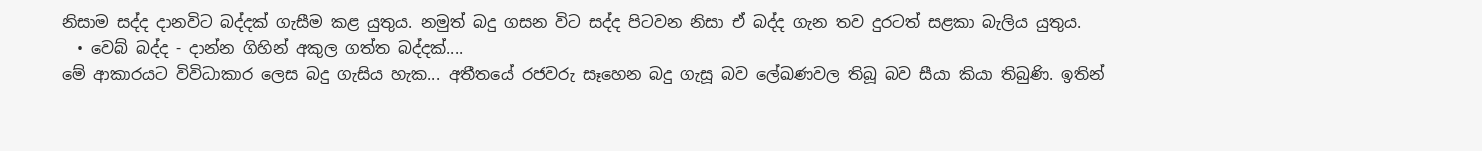නිසාම සද්ද දානවිට බද්දක් ගැසීම කළ යුතුය. නමුත් බදු ගසන විට සද්ද පිටවන නිසා ඒ බද්ද ගැන තව දුරටත් සළකා බැලිය යුතුය.
  • වෙබ් බද්ද - දාන්න ගිහින් අකුල ගත්ත බද්දක්....
මේ ආකාරයට විවිධාකාර ලෙස බදු ගැසිය හැක... අතීතයේ රජවරු සෑහෙන බදු ගැසූ බව ලේඛණවල තිබූ බව සීයා කියා තිබුණි. ඉතින්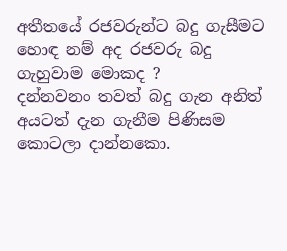අතීතයේ රජවරුන්ට බදු ගැසීමට හොඳ නම් අද රජවරු බදු ගැහුවාම මොකද ?
දන්නවනං තවත් බදු ගැන අනිත් අයටත් දැන ගැනීම පිණිසම කොටලා දාන්නකො.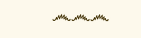෴෴෴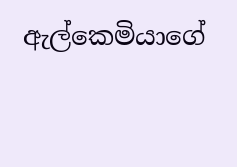ඇල්කෙමියාගේ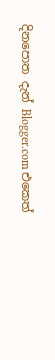දිනපොත දැන් Blogger.com එකෙත්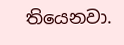තියෙනවා.